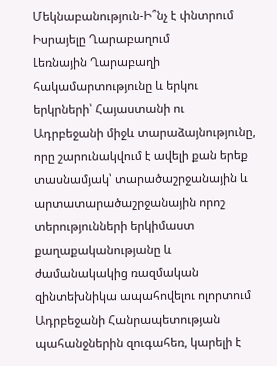Մեկնաբանություն-Ի՞նչ է փնտրում Իսրայելը Ղարաբաղում
Լեռնային Ղարաբաղի հակամարտությունը և երկու երկրների՝ Հայաստանի ու Ադրբեջանի միջև տարաձայնությունը, որը շարունակվում է ավելի քան երեք տասնամյակ՝ տարածաշրջանային և արտատարածաշրջանային որոշ տերությունների երկիմաստ քաղաքականությանը և ժամանակակից ռազմական զինտեխնիկա ապահովելու ոլորտում Ադրբեջանի Հանրապետության պահանջներին զուգահեռ, կարելի է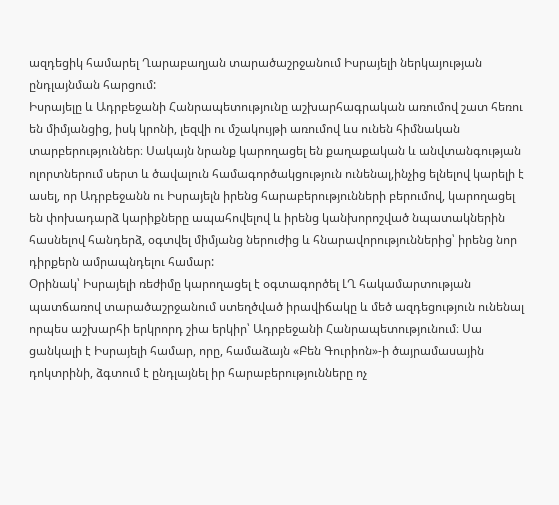ազդեցիկ համարել Ղարաբաղյան տարածաշրջանում Իսրայելի ներկայության ընդլայնման հարցում:
Իսրայելը և Ադրբեջանի Հանրապետությունը աշխարհագրական առումով շատ հեռու են միմյանցից, իսկ կրոնի, լեզվի ու մշակույթի առումով ևս ունեն հիմնական տարբերություններ։ Սակայն նրանք կարողացել են քաղաքական և անվտանգության ոլորտներում սերտ և ծավալուն համագործակցություն ունենալ,ինչից ելնելով կարելի է ասել, որ Ադրբեջանն ու Իսրայելն իրենց հարաբերությունների բերումով, կարողացել են փոխադարձ կարիքները ապահովելով և իրենց կանխորոշված նպատակներին հասնելով հանդերձ, օգտվել միմյանց ներուժից և հնարավորություններից՝ իրենց նոր դիրքերն ամրապնդելու համար:
Օրինակ՝ Իսրայելի ռեժիմը կարողացել է օգտագործել ԼՂ հակամարտության պատճառով տարածաշրջանում ստեղծված իրավիճակը և մեծ ազդեցություն ունենալ որպես աշխարհի երկրորդ շիա երկիր՝ Ադրբեջանի Հանրապետությունում։ Սա ցանկալի է Իսրայելի համար, որը, համաձայն «Բեն Գուրիոն»-ի ծայրամասային դոկտրինի, ձգտում է ընդլայնել իր հարաբերությունները ոչ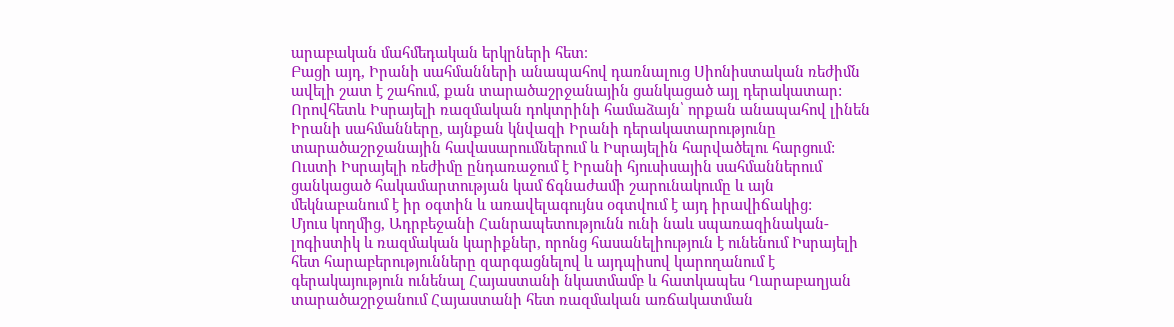արաբական մահմեդական երկրների հետ։
Բացի այդ, Իրանի սահմանների անապահով դառնալուց Սիոնիստական ռեժիմն ավելի շատ է շահում, քան տարածաշրջանային ցանկացած այլ դերակատար: Որովհետև Իսրայելի ռազմական դոկտրինի համաձայն՝ որքան անապահով լինեն Իրանի սահմանները, այնքան կնվազի Իրանի դերակատարությունը տարածաշրջանային հավասարումներում և Իսրայելին հարվածելու հարցում: Ուստի Իսրայելի ռեժիմը ընդառաջում է Իրանի հյուսիսային սահմաններում ցանկացած հակամարտության կամ ճգնաժամի շարունակումը և այն մեկնաբանում է իր օգտին և առավելագույնս օգտվում է այդ իրավիճակից:
Մյուս կողմից, Ադրբեջանի Հանրապետությունն ունի նաև սպառազինական-լոգիստիկ և ռազմական կարիքներ, որոնց հասանելիություն է ունենում Իսրայելի հետ հարաբերությունները զարգացնելով և այդպիսով կարողանում է գերակայություն ունենալ Հայաստանի նկատմամբ և հատկապես Ղարաբաղյան տարածաշրջանում Հայաստանի հետ ռազմական առճակատման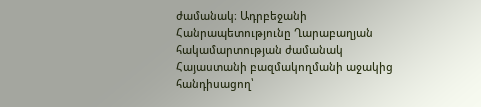ժամանակ։ Ադրբեջանի Հանրապետությունը Ղարաբաղյան հակամարտության ժամանակ Հայաստանի բազմակողմանի աջակից հանդիսացող՝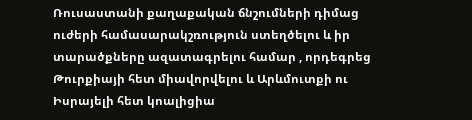Ռուսաստանի քաղաքական ճնշումների դիմաց ուժերի համասարակշռություն ստեղծելու և իր տարածքները ազատագրելու համար , որդեգրեց Թուրքիայի հետ միավորվելու և Արևմուտքի ու Իսրայելի հետ կոալիցիա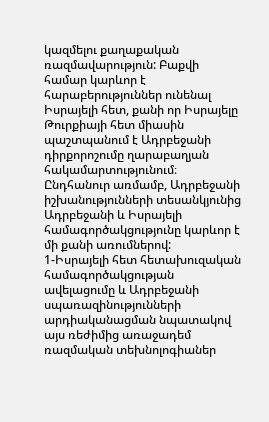կազմելու քաղաքական ռազմավարություն: Բաքվի համար կարևոր է հարաբերություններ ունենալ Իսրայելի հետ, քանի որ Իսրայելը Թուրքիայի հետ միասին պաշտպանում է Ադրբեջանի դիրքորոշումը ղարաբաղյան հակամարտությունում։ Ընդհանուր առմամբ, Ադրբեջանի իշխանությունների տեսանկյունից Ադրբեջանի և Իսրայելի համագործակցությունը կարևոր է մի քանի առումներով:
1-Իսրայելի հետ հետախուզական համագործակցության ավելացումը և Ադրբեջանի սպառազինությունների արդիականացման նպատակով այս ռեժիմից առաջադեմ ռազմական տեխնոլոգիաներ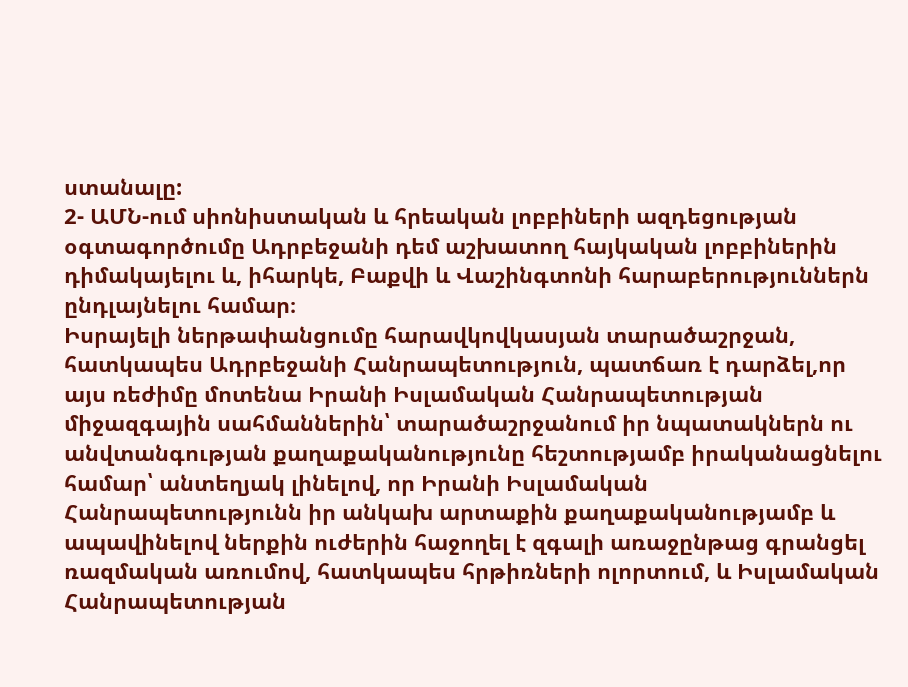ստանալը:
2- ԱՄՆ-ում սիոնիստական և հրեական լոբբիների ազդեցության օգտագործումը Ադրբեջանի դեմ աշխատող հայկական լոբբիներին դիմակայելու և, իհարկե, Բաքվի և Վաշինգտոնի հարաբերություններն ընդլայնելու համար։
Իսրայելի ներթափանցումը հարավկովկասյան տարածաշրջան, հատկապես Ադրբեջանի Հանրապետություն, պատճառ է դարձել,որ այս ռեժիմը մոտենա Իրանի Իսլամական Հանրապետության միջազգային սահմաններին՝ տարածաշրջանում իր նպատակներն ու անվտանգության քաղաքականությունը հեշտությամբ իրականացնելու համար՝ անտեղյակ լինելով, որ Իրանի Իսլամական Հանրապետությունն իր անկախ արտաքին քաղաքականությամբ և ապավինելով ներքին ուժերին հաջողել է զգալի առաջընթաց գրանցել ռազմական առումով, հատկապես հրթիռների ոլորտում, և Իսլամական Հանրապետության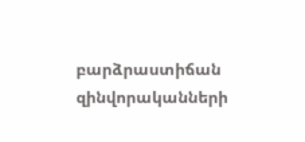բարձրաստիճան զինվորականների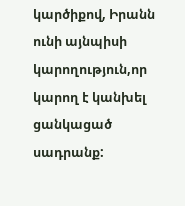կարծիքով, Իրանն ունի այնպիսի կարողություն,որ կարող է կանխել ցանկացած սադրանք: